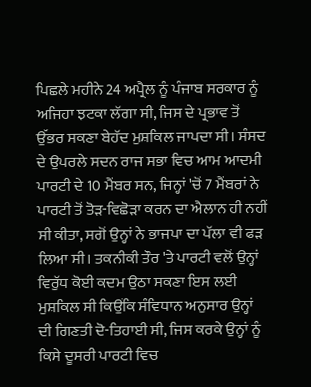ਪਿਛਲੇ ਮਹੀਨੇ 24 ਅਪ੍ਰੈਲ ਨੂੰ ਪੰਜਾਬ ਸਰਕਾਰ ਨੂੰ ਅਜਿਹਾ ਝਟਕਾ ਲੱਗਾ ਸੀ, ਜਿਸ ਦੇ ਪ੍ਰਭਾਵ ਤੋਂ ਉੱਭਰ ਸਕਣਾ ਬੇਹੱਦ ਮੁਸ਼ਕਿਲ ਜਾਪਦਾ ਸੀ। ਸੰਸਦ ਦੇ ਉਪਰਲੇ ਸਦਨ ਰਾਜ ਸਭਾ ਵਿਚ ਆਮ ਆਦਮੀ ਪਾਰਟੀ ਦੇ 10 ਮੈਂਬਰ ਸਨ, ਜਿਨ੍ਹਾਂ 'ਚੋਂ 7 ਮੈਂਬਰਾਂ ਨੇ ਪਾਰਟੀ ਤੋਂ ਤੋੜ-ਵਿਛੋੜਾ ਕਰਨ ਦਾ ਐਲਾਨ ਹੀ ਨਹੀਂ ਸੀ ਕੀਤਾ, ਸਗੋਂ ਉਨ੍ਹਾਂ ਨੇ ਭਾਜਪਾ ਦਾ ਪੱਲਾ ਵੀ ਫੜ ਲਿਆ ਸੀ। ਤਕਨੀਕੀ ਤੌਰ 'ਤੇ ਪਾਰਟੀ ਵਲੋਂ ਉਨ੍ਹਾਂ ਵਿਰੁੱਧ ਕੋਈ ਕਦਮ ਉਠਾ ਸਕਣਾ ਇਸ ਲਈ ਮੁਸ਼ਕਿਲ ਸੀ ਕਿਉਂਕਿ ਸੰਵਿਧਾਨ ਅਨੁਸਾਰ ਉਨ੍ਹਾਂ ਦੀ ਗਿਣਤੀ ਦੋ-ਤਿਹਾਈ ਸੀ, ਜਿਸ ਕਰਕੇ ਉਨ੍ਹਾਂ ਨੂੰ ਕਿਸੇ ਦੂਸਰੀ ਪਾਰਟੀ ਵਿਚ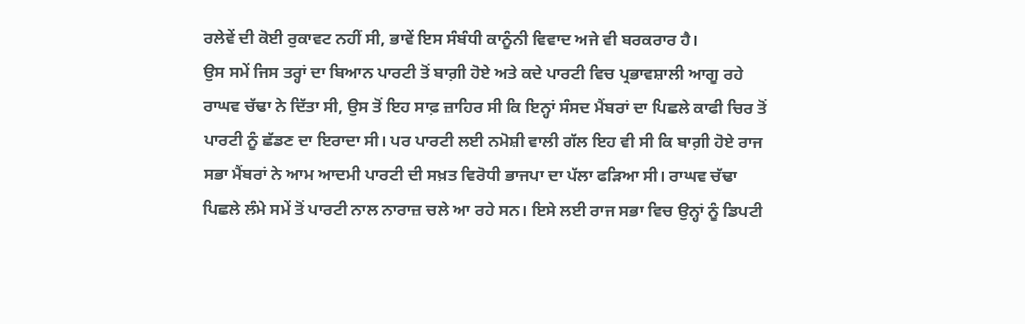ਰਲੇਵੇਂ ਦੀ ਕੋਈ ਰੁਕਾਵਟ ਨਹੀਂ ਸੀ, ਭਾਵੇਂ ਇਸ ਸੰਬੰਧੀ ਕਾਨੂੰਨੀ ਵਿਵਾਦ ਅਜੇ ਵੀ ਬਰਕਰਾਰ ਹੈ।
ਉਸ ਸਮੇਂ ਜਿਸ ਤਰ੍ਹਾਂ ਦਾ ਬਿਆਨ ਪਾਰਟੀ ਤੋਂ ਬਾਗ਼ੀ ਹੋਏ ਅਤੇ ਕਦੇ ਪਾਰਟੀ ਵਿਚ ਪ੍ਰਭਾਵਸ਼ਾਲੀ ਆਗੂ ਰਹੇ ਰਾਘਵ ਚੱਢਾ ਨੇ ਦਿੱਤਾ ਸੀ, ਉਸ ਤੋਂ ਇਹ ਸਾਫ਼ ਜ਼ਾਹਿਰ ਸੀ ਕਿ ਇਨ੍ਹਾਂ ਸੰਸਦ ਮੈਂਬਰਾਂ ਦਾ ਪਿਛਲੇ ਕਾਫੀ ਚਿਰ ਤੋਂ ਪਾਰਟੀ ਨੂੰ ਛੱਡਣ ਦਾ ਇਰਾਦਾ ਸੀ। ਪਰ ਪਾਰਟੀ ਲਈ ਨਮੋਸ਼ੀ ਵਾਲੀ ਗੱਲ ਇਹ ਵੀ ਸੀ ਕਿ ਬਾਗ਼ੀ ਹੋਏ ਰਾਜ ਸਭਾ ਮੈਂਬਰਾਂ ਨੇ ਆਮ ਆਦਮੀ ਪਾਰਟੀ ਦੀ ਸਖ਼ਤ ਵਿਰੋਧੀ ਭਾਜਪਾ ਦਾ ਪੱਲਾ ਫੜਿਆ ਸੀ। ਰਾਘਵ ਚੱਢਾ ਪਿਛਲੇ ਲੰਮੇ ਸਮੇਂ ਤੋਂ ਪਾਰਟੀ ਨਾਲ ਨਾਰਾਜ਼ ਚਲੇ ਆ ਰਹੇ ਸਨ। ਇਸੇ ਲਈ ਰਾਜ ਸਭਾ ਵਿਚ ਉਨ੍ਹਾਂ ਨੂੰ ਡਿਪਟੀ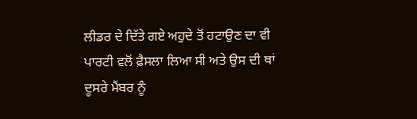ਲੀਡਰ ਦੇ ਦਿੱਤੇ ਗਏ ਅਹੁਦੇ ਤੋਂ ਹਟਾਉਣ ਦਾ ਵੀ ਪਾਰਟੀ ਵਲੋਂ ਫ਼ੈਸਲਾ ਲਿਆ ਸੀ ਅਤੇ ਉਸ ਦੀ ਥਾਂ ਦੂਸਰੇ ਮੈਂਬਰ ਨੂੰ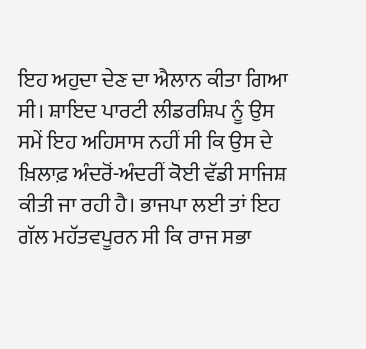ਇਹ ਅਹੁਦਾ ਦੇਣ ਦਾ ਐਲਾਨ ਕੀਤਾ ਗਿਆ ਸੀ। ਸ਼ਾਇਦ ਪਾਰਟੀ ਲੀਡਰਸ਼ਿਪ ਨੂੰ ਉਸ ਸਮੇਂ ਇਹ ਅਹਿਸਾਸ ਨਹੀਂ ਸੀ ਕਿ ਉਸ ਦੇ ਖ਼ਿਲਾਫ਼ ਅੰਦਰੋਂ-ਅੰਦਰੀਂ ਕੋਈ ਵੱਡੀ ਸਾਜਿਸ਼ ਕੀਤੀ ਜਾ ਰਹੀ ਹੈ। ਭਾਜਪਾ ਲਈ ਤਾਂ ਇਹ ਗੱਲ ਮਹੱਤਵਪੂਰਨ ਸੀ ਕਿ ਰਾਜ ਸਭਾ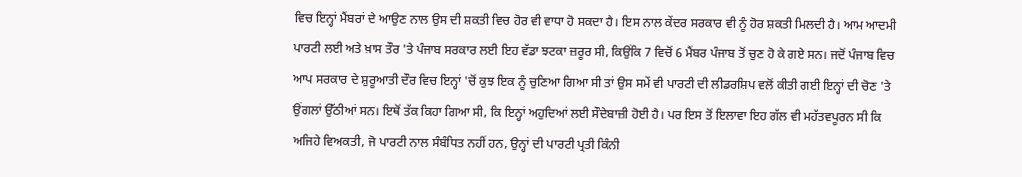ਵਿਚ ਇਨ੍ਹਾਂ ਮੈਂਬਰਾਂ ਦੇ ਆਉਣ ਨਾਲ ਉਸ ਦੀ ਸ਼ਕਤੀ ਵਿਚ ਹੋਰ ਵੀ ਵਾਧਾ ਹੋ ਸਕਦਾ ਹੈ। ਇਸ ਨਾਲ ਕੇਂਦਰ ਸਰਕਾਰ ਵੀ ਨੂੰ ਹੋਰ ਸ਼ਕਤੀ ਮਿਲਦੀ ਹੈ। ਆਮ ਆਦਮੀ ਪਾਰਟੀ ਲਈ ਅਤੇ ਖ਼ਾਸ ਤੌਰ 'ਤੇ ਪੰਜਾਬ ਸਰਕਾਰ ਲਈ ਇਹ ਵੱਡਾ ਝਟਕਾ ਜ਼ਰੂਰ ਸੀ, ਕਿਉਂਕਿ 7 ਵਿਚੋਂ 6 ਮੈਂਬਰ ਪੰਜਾਬ ਤੋਂ ਚੁਣ ਹੋ ਕੇ ਗਏ ਸਨ। ਜਦੋਂ ਪੰਜਾਬ ਵਿਚ ਆਪ ਸਰਕਾਰ ਦੇ ਸ਼ੁਰੂਆਤੀ ਦੌਰ ਵਿਚ ਇਨ੍ਹਾਂ 'ਚੋਂ ਕੁਝ ਇਕ ਨੂੰ ਚੁਣਿਆ ਗਿਆ ਸੀ ਤਾਂ ਉਸ ਸਮੇਂ ਵੀ ਪਾਰਟੀ ਦੀ ਲੀਡਰਸ਼ਿਪ ਵਲੋਂ ਕੀਤੀ ਗਈ ਇਨ੍ਹਾਂ ਦੀ ਚੋਣ 'ਤੇ ਉਂਗਲਾਂ ਉੱਠੀਆਂ ਸਨ। ਇਥੋਂ ਤੱਕ ਕਿਹਾ ਗਿਆ ਸੀ, ਕਿ ਇਨ੍ਹਾਂ ਅਹੁਦਿਆਂ ਲਈ ਸੌਦੇਬਾਜ਼ੀ ਹੋਈ ਹੈ। ਪਰ ਇਸ ਤੋਂ ਇਲਾਵਾ ਇਹ ਗੱਲ ਵੀ ਮਹੱਤਵਪੂਰਨ ਸੀ ਕਿ ਅਜਿਹੇ ਵਿਅਕਤੀ, ਜੋ ਪਾਰਟੀ ਨਾਲ ਸੰਬੰਧਿਤ ਨਹੀਂ ਹਨ, ਉਨ੍ਹਾਂ ਦੀ ਪਾਰਟੀ ਪ੍ਰਤੀ ਕਿੰਨੀ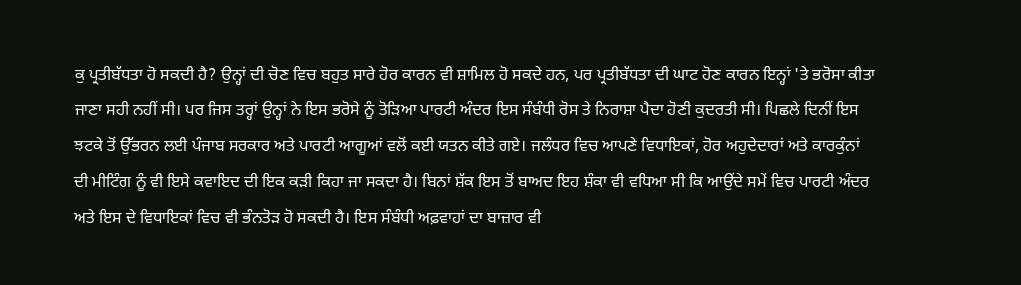ਕੁ ਪ੍ਰਤੀਬੱਧਤਾ ਹੋ ਸਕਦੀ ਹੈ? ਉਨ੍ਹਾਂ ਦੀ ਚੋਣ ਵਿਚ ਬਹੁਤ ਸਾਰੇ ਹੋਰ ਕਾਰਨ ਵੀ ਸ਼ਾਮਿਲ ਹੋ ਸਕਦੇ ਹਨ, ਪਰ ਪ੍ਰਤੀਬੱਧਤਾ ਦੀ ਘਾਟ ਹੋਣ ਕਾਰਨ ਇਨ੍ਹਾਂ 'ਤੇ ਭਰੋਸਾ ਕੀਤਾ ਜਾਣਾ ਸਹੀ ਨਹੀਂ ਸੀ। ਪਰ ਜਿਸ ਤਰ੍ਹਾਂ ਉਨ੍ਹਾਂ ਨੇ ਇਸ ਭਰੋਸੇ ਨੂੰ ਤੋੜਿਆ ਪਾਰਟੀ ਅੰਦਰ ਇਸ ਸੰਬੰਧੀ ਰੋਸ ਤੇ ਨਿਰਾਸ਼ਾ ਪੈਦਾ ਹੋਣੀ ਕੁਦਰਤੀ ਸੀ। ਪਿਛਲੇ ਦਿਨੀਂ ਇਸ ਝਟਕੇ ਤੋਂ ਉੱਭਰਨ ਲਈ ਪੰਜਾਬ ਸਰਕਾਰ ਅਤੇ ਪਾਰਟੀ ਆਗੂਆਂ ਵਲੋਂ ਕਈ ਯਤਨ ਕੀਤੇ ਗਏ। ਜਲੰਧਰ ਵਿਚ ਆਪਣੇ ਵਿਧਾਇਕਾਂ, ਹੋਰ ਅਹੁਦੇਦਾਰਾਂ ਅਤੇ ਕਾਰਕੁੰਨਾਂ ਦੀ ਮੀਟਿੰਗ ਨੂੰ ਵੀ ਇਸੇ ਕਵਾਇਦ ਦੀ ਇਕ ਕੜੀ ਕਿਹਾ ਜਾ ਸਕਦਾ ਹੈ। ਬਿਨਾਂ ਸ਼ੱਕ ਇਸ ਤੋਂ ਬਾਅਦ ਇਹ ਸ਼ੰਕਾ ਵੀ ਵਧਿਆ ਸੀ ਕਿ ਆਉਂਦੇ ਸਮੇਂ ਵਿਚ ਪਾਰਟੀ ਅੰਦਰ ਅਤੇ ਇਸ ਦੇ ਵਿਧਾਇਕਾਂ ਵਿਚ ਵੀ ਭੰਨਤੋੜ ਹੋ ਸਕਦੀ ਹੈ। ਇਸ ਸੰਬੰਧੀ ਅਫ਼ਵਾਹਾਂ ਦਾ ਬਾਜ਼ਾਰ ਵੀ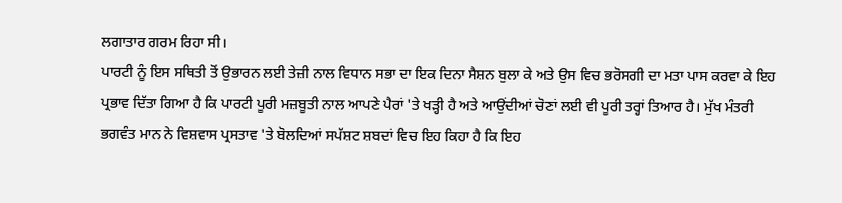ਲਗਾਤਾਰ ਗਰਮ ਰਿਹਾ ਸੀ।
ਪਾਰਟੀ ਨੂੰ ਇਸ ਸਥਿਤੀ ਤੋਂ ਉਭਾਰਨ ਲਈ ਤੇਜ਼ੀ ਨਾਲ ਵਿਧਾਨ ਸਭਾ ਦਾ ਇਕ ਦਿਨਾ ਸੈਸ਼ਨ ਬੁਲਾ ਕੇ ਅਤੇ ਉਸ ਵਿਚ ਭਰੋਸਗੀ ਦਾ ਮਤਾ ਪਾਸ ਕਰਵਾ ਕੇ ਇਹ ਪ੍ਰਭਾਵ ਦਿੱਤਾ ਗਿਆ ਹੈ ਕਿ ਪਾਰਟੀ ਪੂਰੀ ਮਜ਼ਬੂਤੀ ਨਾਲ ਆਪਣੇ ਪੈਰਾਂ 'ਤੇ ਖੜ੍ਹੀ ਹੈ ਅਤੇ ਆਉਂਦੀਆਂ ਚੋਣਾਂ ਲਈ ਵੀ ਪੂਰੀ ਤਰ੍ਹਾਂ ਤਿਆਰ ਹੈ। ਮੁੱਖ ਮੰਤਰੀ ਭਗਵੰਤ ਮਾਨ ਨੇ ਵਿਸ਼ਵਾਸ ਪ੍ਰਸਤਾਵ 'ਤੇ ਬੋਲਦਿਆਂ ਸਪੱਸ਼ਟ ਸ਼ਬਦਾਂ ਵਿਚ ਇਹ ਕਿਹਾ ਹੈ ਕਿ ਇਹ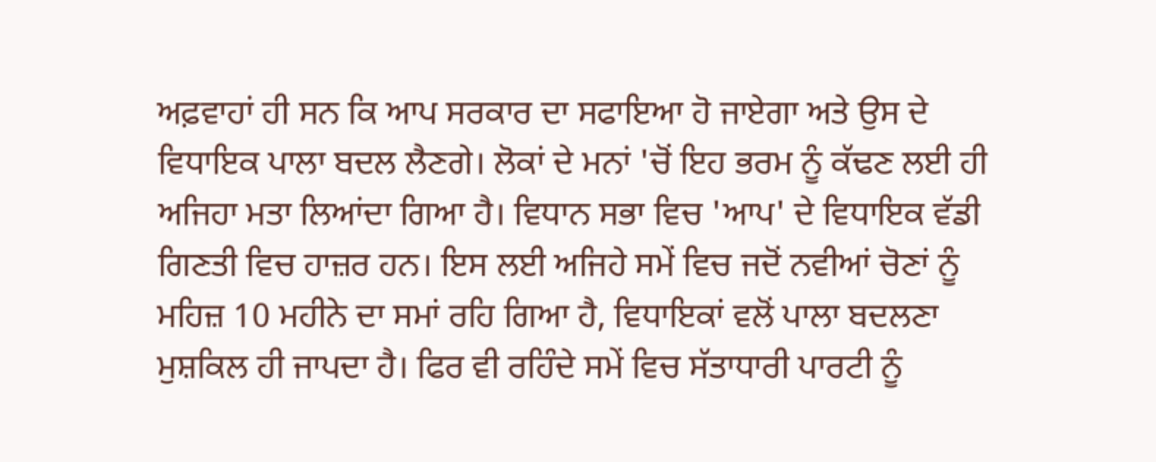ਅਫ਼ਵਾਹਾਂ ਹੀ ਸਨ ਕਿ ਆਪ ਸਰਕਾਰ ਦਾ ਸਫਾਇਆ ਹੋ ਜਾਏਗਾ ਅਤੇ ਉਸ ਦੇ ਵਿਧਾਇਕ ਪਾਲਾ ਬਦਲ ਲੈਣਗੇ। ਲੋਕਾਂ ਦੇ ਮਨਾਂ 'ਚੋਂ ਇਹ ਭਰਮ ਨੂੰ ਕੱਢਣ ਲਈ ਹੀ ਅਜਿਹਾ ਮਤਾ ਲਿਆਂਦਾ ਗਿਆ ਹੈ। ਵਿਧਾਨ ਸਭਾ ਵਿਚ 'ਆਪ' ਦੇ ਵਿਧਾਇਕ ਵੱਡੀ ਗਿਣਤੀ ਵਿਚ ਹਾਜ਼ਰ ਹਨ। ਇਸ ਲਈ ਅਜਿਹੇ ਸਮੇਂ ਵਿਚ ਜਦੋਂ ਨਵੀਆਂ ਚੋਣਾਂ ਨੂੰ ਮਹਿਜ਼ 10 ਮਹੀਨੇ ਦਾ ਸਮਾਂ ਰਹਿ ਗਿਆ ਹੈ, ਵਿਧਾਇਕਾਂ ਵਲੋਂ ਪਾਲਾ ਬਦਲਣਾ ਮੁਸ਼ਕਿਲ ਹੀ ਜਾਪਦਾ ਹੈ। ਫਿਰ ਵੀ ਰਹਿੰਦੇ ਸਮੇਂ ਵਿਚ ਸੱਤਾਧਾਰੀ ਪਾਰਟੀ ਨੂੰ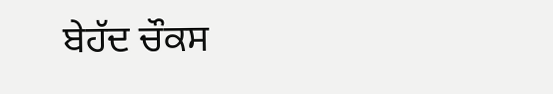ਬੇਹੱਦ ਚੌਕਸ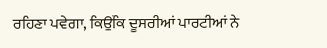ਰਹਿਣਾ ਪਵੇਗਾ, ਕਿਉਂਕਿ ਦੂਸਰੀਆਂ ਪਾਰਟੀਆਂ ਨੇ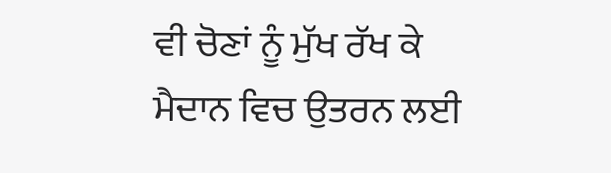ਵੀ ਚੋਣਾਂ ਨੂੰ ਮੁੱਖ ਰੱਖ ਕੇ ਮੈਦਾਨ ਵਿਚ ਉਤਰਨ ਲਈ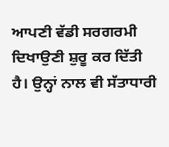ਆਪਣੀ ਵੱਡੀ ਸਰਗਰਮੀ ਦਿਖਾਉਣੀ ਸ਼ੁਰੂ ਕਰ ਦਿੱਤੀ ਹੈ। ਉਨ੍ਹਾਂ ਨਾਲ ਵੀ ਸੱਤਾਧਾਰੀ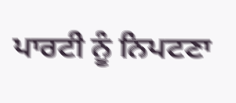ਪਾਰਟੀ ਨੂੰ ਨਿਪਟਣਾ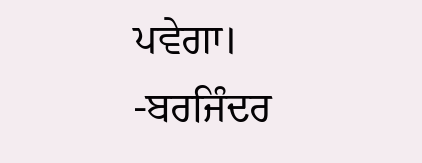ਪਵੇਗਾ।
-ਬਰਜਿੰਦਰ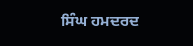ਸਿੰਘ ਹਮਦਰਦ